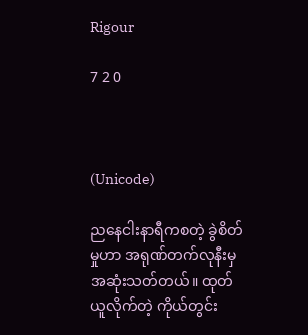Rigour

7 2 0



(Unicode)

ညနေငါးနာရီကစတဲ့ ခွဲစိတ်မှုဟာ အရုဏ်တက်လုနီးမှ အဆုံးသတ်တယ်။ ထုတ်ယူလိုက်တဲ့ ကိုယ်တွင်း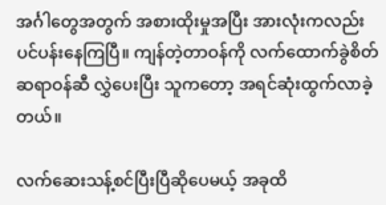အင်္ဂါတွေအတွက် အစားထိုးမှုအပြီး အားလုံးကလည်း ပင်ပန်းနေကြပြီ။ ကျန်တဲ့တာဝန်ကို လက်ထောက်ခွဲစိတ်ဆရာဝန်ဆီ လွှဲပေးပြီး သူကတော့ အရင်ဆုံးထွက်လာခဲ့တယ်။

လက်ဆေးသန့်စင်ပြီးပြီဆိုပေမယ့် အခုထိ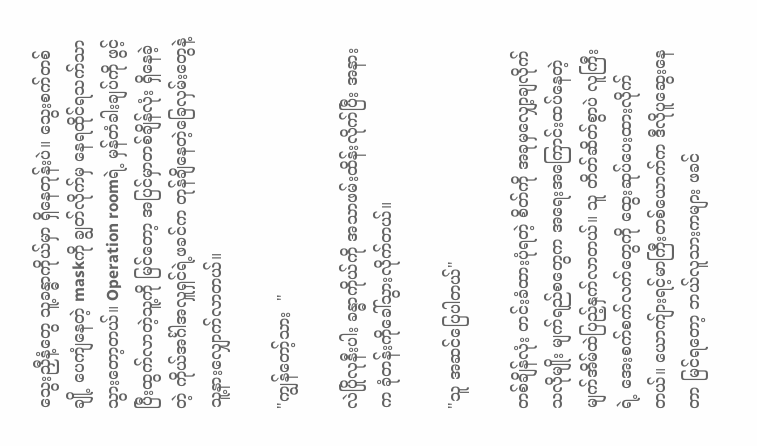သွေးညှီနံ့တွေ သူ့ခန္ဓာကိုယ်မှာ ရှိနေတုန်းပဲ။ သွေးစက်တစ်ချို့ ပေကျံနေတဲ့ maskကို ချွတ်လိုက်မှ နေရထိုင်ရသက်သာသွားတော့တယ်။ Operation roomရဲ့ မှန်တံခါးချပ်ကို ဖွင့်ပြီးထွက်လာတဲ့သူ့ကို မြင်တော့ အပြင်မှာတစ်ချိန်လုံး ရှိနေခဲ့တဲ့ ကိုယ်အင်္ဂါအလှူရှင်ရဲ့ဖခင်က တုန်ချိနေတဲ့ခြေလှမ်းတွေနဲ့ သူ့နားလျှောက်လာတယ်။

"ကျွန်တော့်သား  "

လဲပြိုလုနီးပါး ခန္ဓာကိုယ်ကို အသာဖမ်းထိန်းလိုက်ပြီး အနားက ခုံတန်းကိုခေါ်သွားလိုက်တယ်။

"သူ အဆင်ပြေပါတယ်"

တစ်ချိန်လုံး တင်းခံထားပုံရတဲ့ စိတ်ကို အခုမှလျှော့ချလိုက်သလိုမျိုး မျက်ရည်စတွေက အရေးအကြောင်းထပ်နေတဲ့ မျက်အိမ်ထဲပြည့်နှက်လာတယ်။ သူ တိတ်ဆိတ်စွာပဲ လူကြီးရဲ့ အေးစက်စက်လက်တွေကို ထွေးဆုပ်ပေးထားလိုက်တယ်။ ယောကျ်ားရင့်မာကြီးတစ်ယောက်က ဒီလိုပူဆွေးနေတာ မြင်ရတော့ ဘယ်လူသားကများ ဖခင်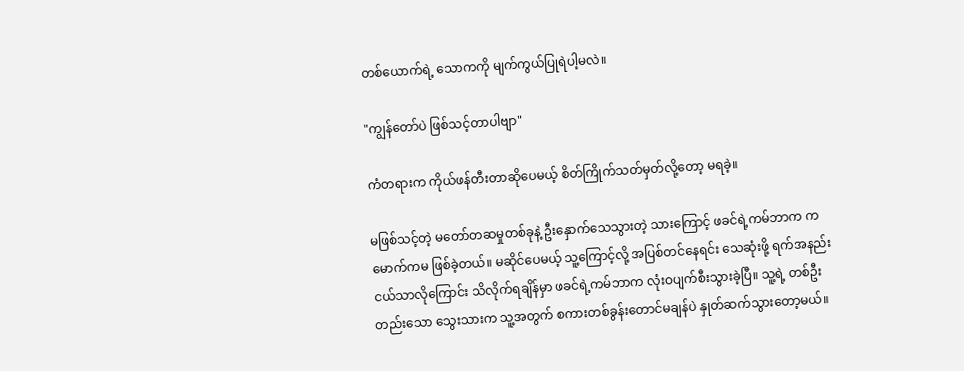တစ်ယောက်ရဲ့ သောကကို မျက်ကွယ်ပြုရဲပါ့မလဲ။

"ကျွန်တော်ပဲ ဖြစ်သင့်တာပါဗျာ"

ကံတရားက ကိုယ်ဖန်တီးတာဆိုပေမယ့် စိတ်ကြိုက်သတ်မှတ်လို့တော့ မရခဲ့။

မဖြစ်သင့်တဲ့ မတော်တဆမှုတစ်ခုနဲ့ ဦးနှောက်သေသွားတဲ့ သားကြောင့် ဖခင်ရဲ့ကမ်ဘာက ကမောက်ကမ ဖြစ်ခဲ့တယ်။ မဆိုင်ပေမယ့် သူ့ကြောင့်လို့ အပြစ်တင်နေရင်း သေဆုံးဖို့ ရက်အနည်းငယ်သာလိုကြောင်း သိလိုက်ရချိန်မှာ ဖခင်ရဲ့ကမ်ဘာက လုံးဝပျက်စီးသွားခဲ့ပြီ။ သူ့ရဲ့ တစ်ဦးတည်းသော သွေးသားက သူ့အတွက် စကားတစ်ခွန်းတောင်မချန်ပဲ နှုတ်ဆက်သွားတော့မယ်။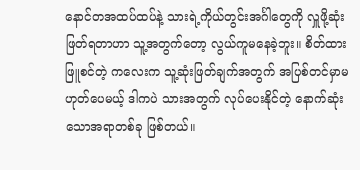နောင်တအထပ်ထပ်နဲ့ သားရဲ့ကိုယ်တွင်းအင်္ဂါတွေကို လှူဖို့ဆုံးဖြတ်ရတာဟာ သူ့အတွက်တော့ လွယ်ကူမနေခဲ့ဘူး။ စိတ်ထားဖြူစင်တဲ့ ကလေးက သူ့ဆုံးဖြတ်ချက်အတွက် အပြစ်တင်မှာမဟုတ်ပေမယ့် ဒါကပဲ သားအတွက် လုပ်ပေးနိုင်တဲ့ နောက်ဆုံးသောအရာတစ်ခု ဖြစ်တယ်။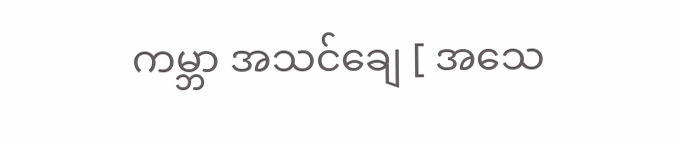ကမ္ဘာ အသင်ချေ [ အသေ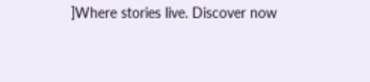]Where stories live. Discover now